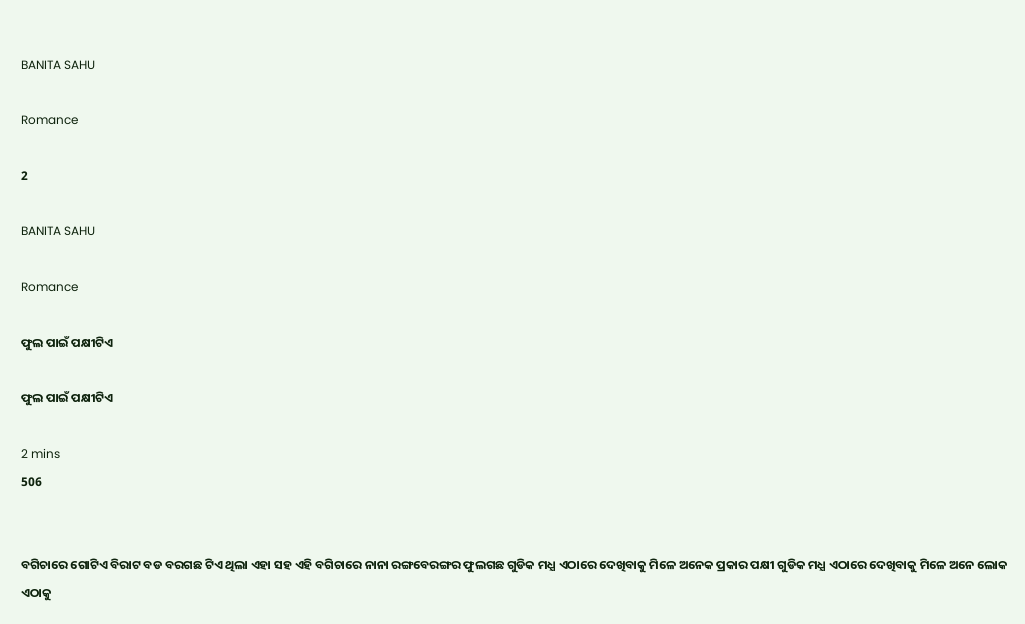BANITA SAHU

Romance

2

BANITA SAHU

Romance

ଫୁଲ ପାଇଁ ପକ୍ଷୀଟିଏ

ଫୁଲ ପାଇଁ ପକ୍ଷୀଟିଏ

2 mins
506


ବଗିଚାରେ ଗୋଟିଏ ବିରାଟ ବଡ ବରଗଛ ଟିଏ ଥିଲା ଏହା ସହ ଏହି ବଗିଚାରେ ନାନା ରଙ୍ଗବେରଙ୍ଗର ଫୁଲଗଛ ଗୁଡିକ ମଧ୍ଯ ଏଠାରେ ଦେଖିବାକୁ ମିଳେ ଅନେକ ପ୍ରକାର ପକ୍ଷୀ ଗୁଡିକ ମଧ୍ଯ ଏଠାରେ ଦେଖିବାକୁ ମିଳେ ଅନେ ଲୋକ ଏଠାକୁ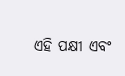ଏହି ପକ୍ଷୀ ଏବଂ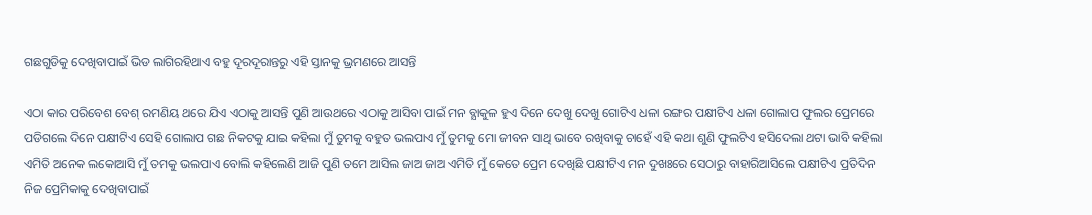ଗଛଗୁଡିକୁ ଦେଖିବାପାଇଁ ଭିଡ ଲାଗିରହିଥାଏ ବହୁ ଦୂରଦୂରାନ୍ତରୁ ଏହି ସ୍ତାନକୁ ଭ୍ରମଣରେ ଆସନ୍ତି

ଏଠା କାର ପରିବେଶ ବେଶ୍ ରମଣିୟ ଥରେ ଯିଏ ଏଠାକୁ ଆସନ୍ତି ପୁଣି ଆଉଥରେ ଏଠାକୁ ଆସିବା ପାଇଁ ମନ ବ୍ଯାକୁଳ ହୁଏ ଦିନେ ଦେଖୁ ଦେଖୁ ଗୋଟିଏ ଧଳା ରଙ୍ଗର ପକ୍ଷୀଟିଏ ଧଳା ଗୋଲାପ ଫୁଲର ପ୍ରେମରେ ପଡିଗଲେ ଦିନେ ପକ୍ଷୀଟିଏ ସେହି ଗୋଲାପ ଗଛ ନିକଟକୁ ଯାଇ କହିଲା ମୁଁ ତୁମକୁ ବହୁତ ଭଲପାଏ ମୁଁ ତୁମକୁ ମୋ ଜୀବନ ସାଥି ଭାବେ ରଖିବାକୁ ଚାହେଁ ଏହି କଥା ଶୁଣି ଫୁଲଟିଏ ହସିଦେଲା ଥଟା ଭାବି କହିଲା ଏମିତି ଅନେକ ଲକୋଆସି ମୁଁ ତମକୁ ଭଲପାଏ ବୋଲି କହିଲେଣି ଆଜି ପୁଣି ତମେ ଆସିଲ ଜାଅ ଜାଅ ଏମିତି ମୁଁ କେତେ ପ୍ରେମ ଦେଖିଛି ପକ୍ଷୀଟିଏ ମନ ଦୁଖଃରେ ସେଠାରୁ ବାହାରିଆସିଲେ ପକ୍ଷୀଟିଏ ପ୍ରତିଦିନ ନିଜ ପ୍ରେମିକାକୁ ଦେଖିବାପାଇଁ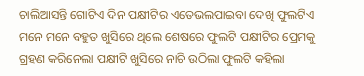ଚାଲିଆସନ୍ତି ଗୋଟିଏ ଦିନ ପକ୍ଷୀଟିର ଏତେଭଲପାଇବା ଦେଖି ଫୁଲଟିଏ ମନେ ମନେ ବହୁତ ଖୁସିରେ ଥିଲେ ଶେଷରେ ଫୁଲଟି ପକ୍ଷୀଟିର ପ୍ରେମକୁ ଗ୍ରହଣ କରିନେଲା ପକ୍ଷୀଟି ଖୁସିରେ ନାଚି ଉଠିଲା ଫୁଲଟି କହିଲା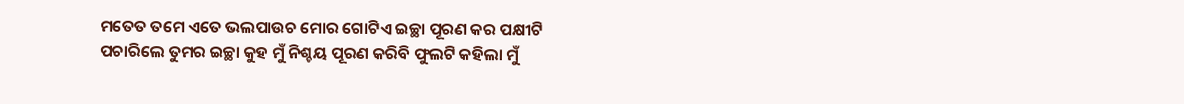ମତେତ ତମେ ଏତେ ଭଲପାଉଚ ମୋର ଗୋଟିଏ ଇଚ୍ଛା ପୂରଣ କର ପକ୍ଷୀଟି ପଚାରିଲେ ତୁମର ଇଚ୍ଛା କୁହ ମୁଁ ନିଶ୍ଚୟ ପୂରଣ କରିବି ଫୁଲଟି କହିଲା ମୁଁ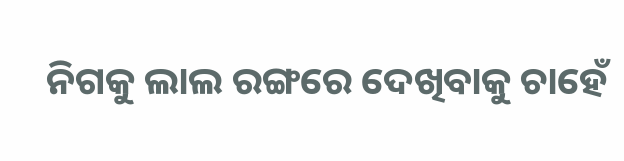ନିଗକୁ ଲାଲ ରଙ୍ଗରେ ଦେଖିବାକୁ ଚାହେଁ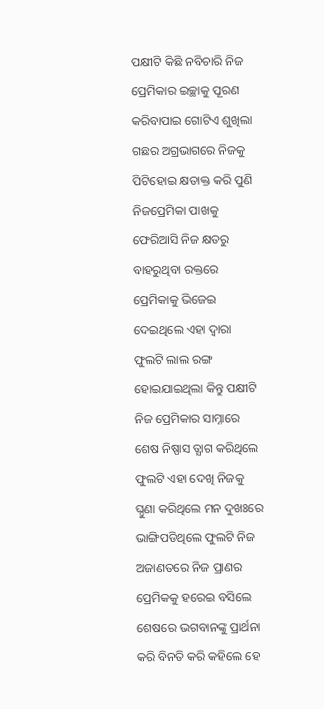ପକ୍ଷୀଟି କିଛି ନବିଚାରି ନିଜ ପ୍ରେମିକାର ଇଚ୍ଛାକୁ ପୂରଣ କରିବାପାଇ ଗୋଟିଏ ଶୁଖିଲା ଗଛର ଅଗ୍ରଭାଗରେ ନିଜକୁ ପିଟିହୋଇ କ୍ଷତାକ୍ତ କରି ପୁଣି ନିଜପ୍ରେମିକା ପାଖକୁ ଫେରିଆସି ନିଜ କ୍ଷତରୁ ବାହରୁଥିବା ରକ୍ତରେ ପ୍ରେମିକାକୁ ଭିଜେଇ ଦେଇଥିଲେ ଏହା ଦ୍ବାରା ଫୁଲଟି ଲାଲ ରଙ୍ଗ ହୋଇଯାଇଥିଲା କିନ୍ତୁ ପକ୍ଷୀଟି ନିଜ ପ୍ରେମିକାର ସାମ୍ନାରେ ଶେଷ ନିଷ୍ପାସ ତ୍ଯାଗ କରିଥିଲେ ଫୁଲଟି ଏହା ଦେଖି ନିଜକୁ ଘ୍ଠୁଣା କରିଥିଲେ ମନ ଦୁଖଃରେ ଭାଙ୍ଗିପଡିଥିଲେ ଫୁଲଟି ନିଜ ଅଜାଣତରେ ନିଜ ପ୍ରାଣର ପ୍ରେମିକକୁ ହରେଇ ବସିଲେ ଶେଷରେ ଭଗବାନଙ୍କୁ ପ୍ରାର୍ଥନା କରି ବିନତି କରି କହିଲେ ହେ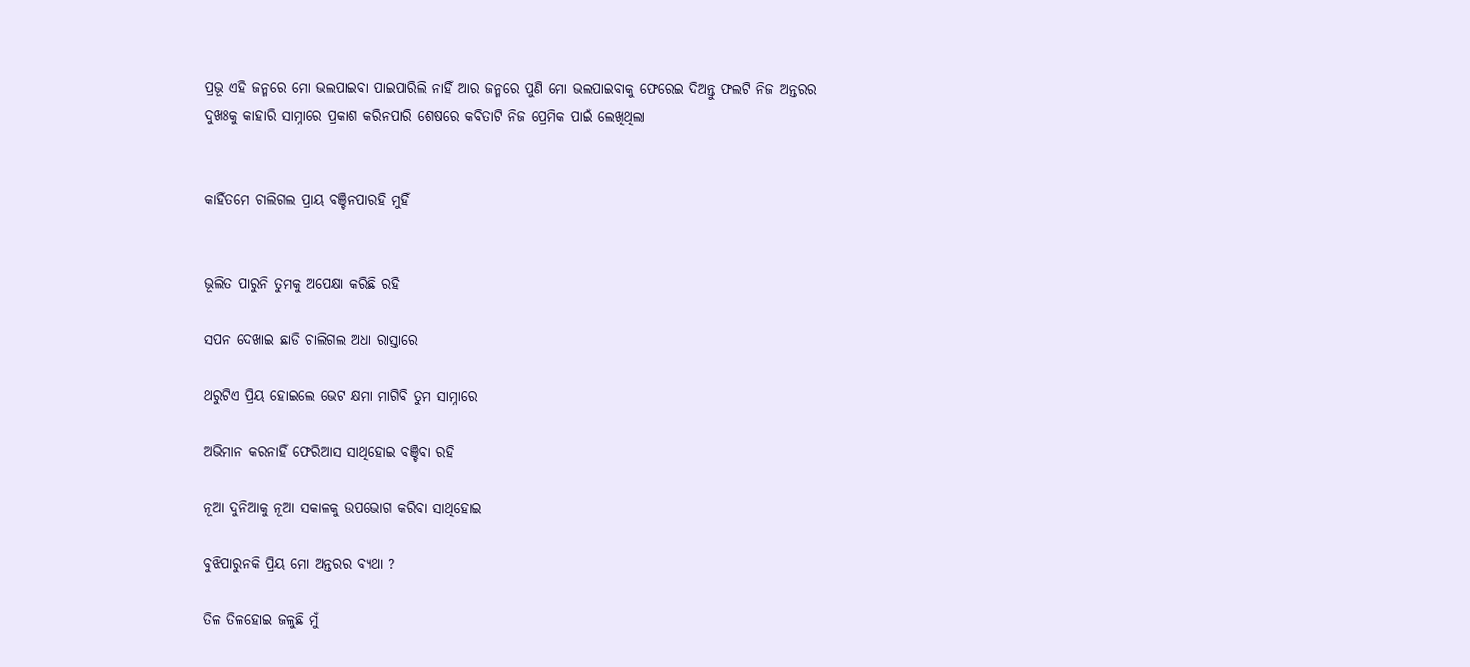ପ୍ରଭୂ ଏହି ଜନ୍ମରେ ମୋ ଭଲପାଇବା ପାଇପାରିଲି ନାହିଁ ଆର ଜନ୍ମରେ ପୁଣି ମୋ ଭଲପାଇବାକୁ ଫେରେଇ ଦିଅନ୍ତୁ ଫଲଟି ନିଜ ଅନ୍ତରର ଦୁଖଃକୁ କାହାରି ସାମ୍ନାରେ ପ୍ରକାଶ କରିନପାରି ଶେଷରେ କବିତାଟି ନିଜ ପ୍ରେମିକ ପାଇଁ ଲେଖିଥିଲା


କାହିଁତମେ ଚାଲିଗଲ ପ୍ରାୟ ବଞ୍ଚିନପାରହି ମୁହିଁ


ଭୂଲିତ ପାରୁନି ତୁମକୁ ଅପେକ୍ଷା କରିଛି ରହି

ସପନ ଦେଖାଇ ଛାଡି ଚାଲିଗଲ ଅଧା ରାସ୍ତାରେ

ଥରୁଟିଏ ପ୍ରିୟ ହୋଇଲେ ଭେଟ କ୍ଷମା ମାଗିବି ତୁମ ସାମ୍ନାରେ

ଅଭିମାନ କରନାହିଁ ଫେରିଆସ ସାଥିହୋଇ ବଞ୍ଚିବା ରହି

ନୂଆ ଦୁନିଆକୁ ନୂଆ ସକାଳକୁ ଉପଭୋଗ କରିବା ସାଥିହୋଇ

ବୁଝିପାରୁନକି ପ୍ରିୟ ମୋ ଅନ୍ତରର ବ୍ଯଥା ?

ତିଳ ତିଳହୋଇ ଜଳୁଛି ମୁଁ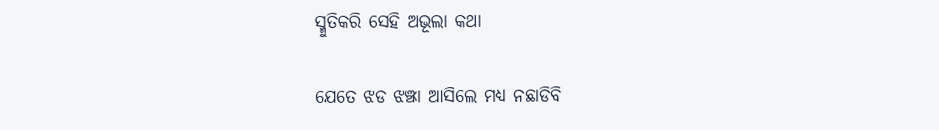ସ୍ମୁତିକରି ସେହି ଅଭୂଲା କଥା

ଯେତେ ଝଡ ଝଞ୍ଝା ଆସିଲେ ମଧ୍ଯ ନଛାଡିବି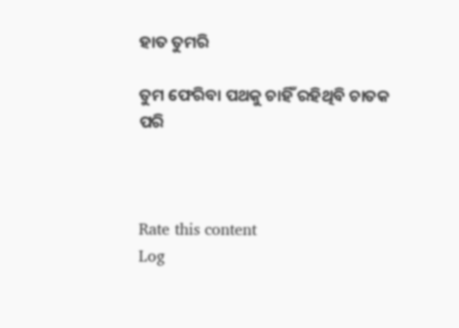ହାତ ତୁମରି

ତୁମ ଫେରିବା ପଥକୁ ଚାହିଁ ରହିଥିବି ଚାତକ ପରି



Rate this content
Log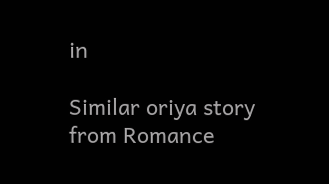in

Similar oriya story from Romance